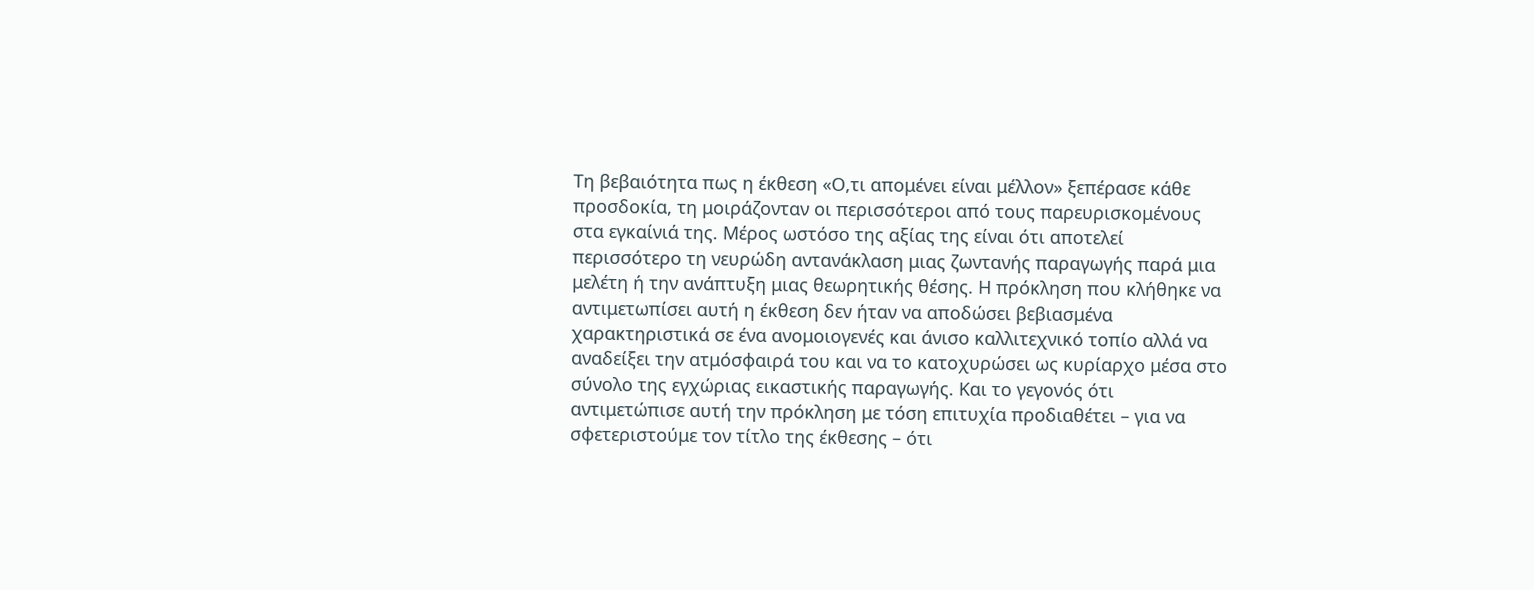Τη βεβαιότητα πως η έκθεση «Ο,τι απομένει είναι μέλλον» ξεπέρασε κάθε προσδοκία, τη μοιράζονταν οι περισσότεροι από τους παρευρισκομένους στα εγκαίνιά της. Μέρος ωστόσο της αξίας της είναι ότι αποτελεί περισσότερο τη νευρώδη αντανάκλαση μιας ζωντανής παραγωγής παρά μια μελέτη ή την ανάπτυξη μιας θεωρητικής θέσης. Η πρόκληση που κλήθηκε να αντιμετωπίσει αυτή η έκθεση δεν ήταν να αποδώσει βεβιασμένα χαρακτηριστικά σε ένα ανομοιογενές και άνισο καλλιτεχνικό τοπίο αλλά να αναδείξει την ατμόσφαιρά του και να το κατοχυρώσει ως κυρίαρχο μέσα στο σύνολο της εγχώριας εικαστικής παραγωγής. Και το γεγονός ότι αντιμετώπισε αυτή την πρόκληση με τόση επιτυχία προδιαθέτει – για να σφετεριστούμε τον τίτλο της έκθεσης – ότι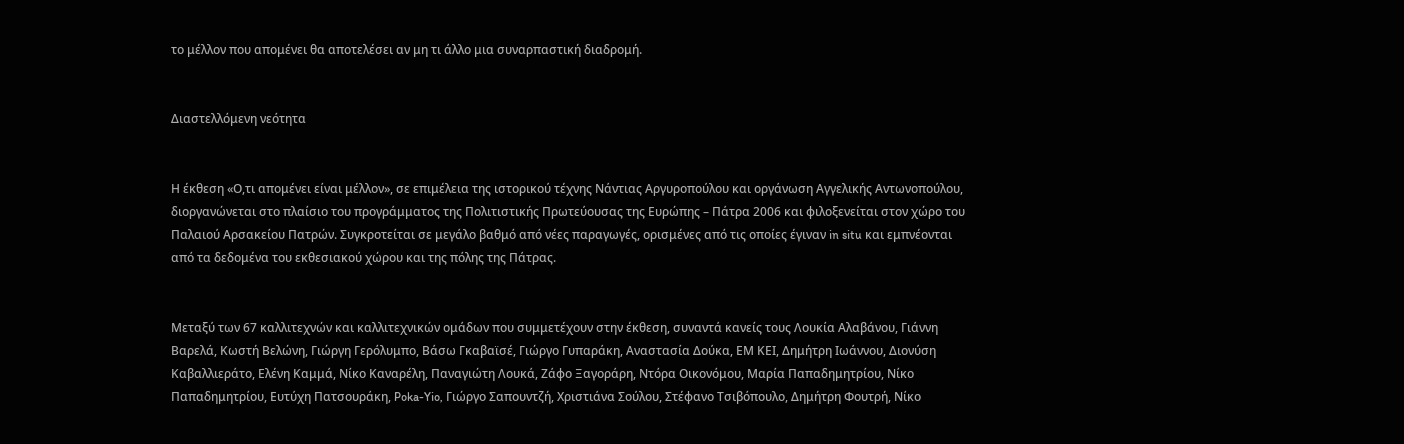το μέλλον που απομένει θα αποτελέσει αν μη τι άλλο μια συναρπαστική διαδρομή.


Διαστελλόμενη νεότητα


Η έκθεση «Ο,τι απομένει είναι μέλλον», σε επιμέλεια της ιστορικού τέχνης Νάντιας Αργυροπούλου και οργάνωση Αγγελικής Αντωνοπούλου, διοργανώνεται στο πλαίσιο του προγράμματος της Πολιτιστικής Πρωτεύουσας της Ευρώπης – Πάτρα 2006 και φιλοξενείται στον χώρο του Παλαιού Αρσακείου Πατρών. Συγκροτείται σε μεγάλο βαθμό από νέες παραγωγές, ορισμένες από τις οποίες έγιναν in situ και εμπνέονται από τα δεδομένα του εκθεσιακού χώρου και της πόλης της Πάτρας.


Μεταξύ των 67 καλλιτεχνών και καλλιτεχνικών ομάδων που συμμετέχουν στην έκθεση, συναντά κανείς τους Λουκία Αλαβάνου, Γιάννη Βαρελά, Κωστή Βελώνη, Γιώργη Γερόλυμπο, Βάσω Γκαβαϊσέ, Γιώργο Γυπαράκη, Αναστασία Δούκα, ΕΜ ΚΕΙ, Δημήτρη Ιωάννου, Διονύση Καβαλλιεράτο, Ελένη Καμμά, Νίκο Καναρέλη, Παναγιώτη Λουκά, Ζάφο Ξαγοράρη, Ντόρα Οικονόμου, Μαρία Παπαδημητρίου, Νίκο Παπαδημητρίου, Ευτύχη Πατσουράκη, Poka-Yio, Γιώργο Σαπουντζή, Χριστιάνα Σούλου, Στέφανο Τσιβόπουλο, Δημήτρη Φουτρή, Νίκο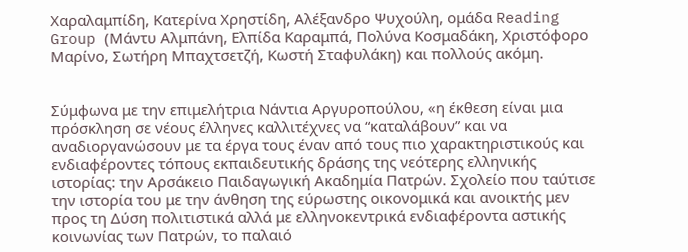Χαραλαμπίδη, Κατερίνα Χρηστίδη, Αλέξανδρο Ψυχούλη, ομάδα Reading Group (Μάντυ Αλμπάνη, Ελπίδα Καραμπά, Πολύνα Κοσμαδάκη, Χριστόφορο Μαρίνο, Σωτήρη Μπαχτσετζή, Κωστή Σταφυλάκη) και πολλούς ακόμη.


Σύμφωνα με την επιμελήτρια Νάντια Αργυροπούλου, «η έκθεση είναι μια πρόσκληση σε νέους έλληνες καλλιτέχνες να “καταλάβουν” και να αναδιοργανώσουν με τα έργα τους έναν από τους πιο χαρακτηριστικούς και ενδιαφέροντες τόπους εκπαιδευτικής δράσης της νεότερης ελληνικής ιστορίας: την Αρσάκειο Παιδαγωγική Ακαδημία Πατρών. Σχολείο που ταύτισε την ιστορία του με την άνθηση της εύρωστης οικονομικά και ανοικτής μεν προς τη Δύση πολιτιστικά αλλά με ελληνοκεντρικά ενδιαφέροντα αστικής κοινωνίας των Πατρών, το παλαιό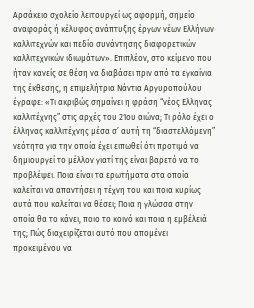Αρσάκειο σχολείο λειτουργεί ως αφορμή, σημείο αναφοράς ή κέλυφος ανάπτυξης έργων νέων Ελλήνων καλλιτεχνών και πεδίο συνάντησης διαφορετικών καλλιτεχνικών ιδιωμάτων». Επιπλέον, στο κείμενο που ήταν κανείς σε θέση να διαβάσει πριν από τα εγκαίνια της έκθεσης, η επιμελήτρια Νάντια Αργυροπούλου έγραφε: «Τι ακριβώς σημαίνει η φράση “νέος Ελληνας καλλιτέχνης” στις αρχές του 21ου αιώνα; Τι ρόλο έχει ο έλληνας καλλιτέχνης μέσα σ’ αυτή τη “διαστελλόμενη” νεότητα για την οποία έχει ειπωθεί ότι προτιμά να δημιουργεί το μέλλον γιατί της είναι βαρετό να το προβλέψει. Ποια είναι τα ερωτήματα στα οποία καλείται να απαντήσει η τέχνη του και ποια κυρίως αυτά που καλείται να θέσει; Ποια η γλώσσα στην οποία θα το κάνει, ποιο το κοινό και ποια η εμβέλειά της; Πώς διαχειρίζεται αυτό που απομένει προκειμένου να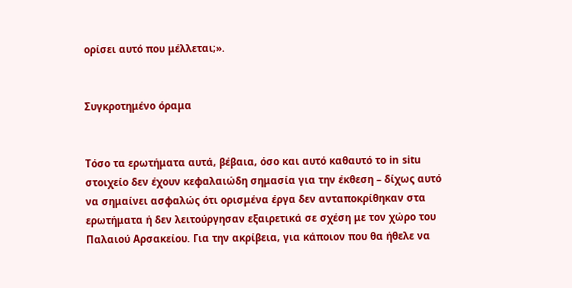ορίσει αυτό που μέλλεται;».


Συγκροτημένο όραμα


Τόσο τα ερωτήματα αυτά, βέβαια, όσο και αυτό καθαυτό το in situ στοιχείο δεν έχουν κεφαλαιώδη σημασία για την έκθεση – δίχως αυτό να σημαίνει ασφαλώς ότι ορισμένα έργα δεν ανταποκρίθηκαν στα ερωτήματα ή δεν λειτούργησαν εξαιρετικά σε σχέση με τον χώρο του Παλαιού Αρσακείου. Για την ακρίβεια, για κάποιον που θα ήθελε να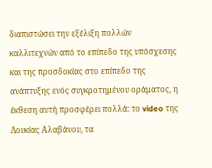διαπιστώσει την εξέλιξη πολλών καλλιτεχνών από το επίπεδο της υπόσχεσης και της προσδοκίας στο επίπεδο της ανάπτυξης ενός συγκροτημένου οράματος, η έκθεση αυτή προσφέρει πολλά: το video της Λουκίας Αλαβάνου, τα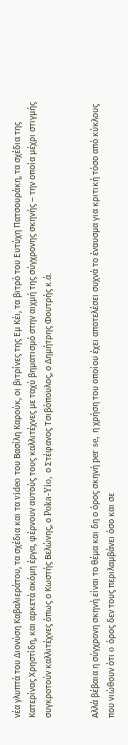νέα γλυπτά του Διονύση Καβαλιεράτου, τα σχέδια και τα video του Βασίλη Καρούκ, οι βιτρίνες της Εμ Κέι, τα βιτρό του Ευτύχη Πατσουράκη, τα σχέδια της Κατερίνας Χρηστίδη, και αρκετά ακόμη έργα, φέρνουν αυτούς τους καλλιτέχνες με ταχύ βηματισμό στην αιχμή της σύγχρονης σκηνής – την οποία μέχρι στιγμής συγκροτούν καλλιτέχνες όπως ο Κωστής Βελώνης, ο Poka-Yio, ο Στέφανος Τσιβόπουλος, ο Δημήτρης Φουτρής κ.ά.


Αλλά βέβαια η σύγχρονη σκηνή είναι το θέμα και δη ο όρος σκηνή per se, η χρήση του οποίου έχει αποτελέσει συχνά το έναυσμα για κριτική τόσο από κύκλους που νιώθουν ότι o όρος δεν τους περιλαμβάνει όσο και σε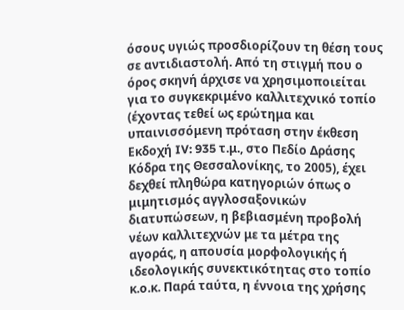όσους υγιώς προσδιορίζουν τη θέση τους σε αντιδιαστολή. Από τη στιγμή που ο όρος σκηνή άρχισε να χρησιμοποιείται για το συγκεκριμένο καλλιτεχνικό τοπίο (έχοντας τεθεί ως ερώτημα και υπαινισσόμενη πρόταση στην έκθεση Εκδοχή IV: 935 τ.μ., στο Πεδίο Δράσης Κόδρα της Θεσσαλονίκης, το 2005), έχει δεχθεί πληθώρα κατηγοριών όπως ο μιμητισμός αγγλοσαξονικών διατυπώσεων, η βεβιασμένη προβολή νέων καλλιτεχνών με τα μέτρα της αγοράς, η απουσία μορφολογικής ή ιδεολογικής συνεκτικότητας στο τοπίο κ.ο.κ. Παρά ταύτα, η έννοια της χρήσης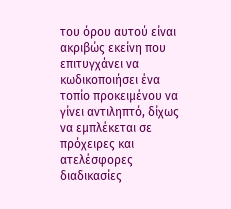του όρου αυτού είναι ακριβώς εκείνη που επιτυγχάνει να κωδικοποιήσει ένα τοπίο προκειμένου να γίνει αντιληπτό, δίχως να εμπλέκεται σε πρόχειρες και ατελέσφορες διαδικασίες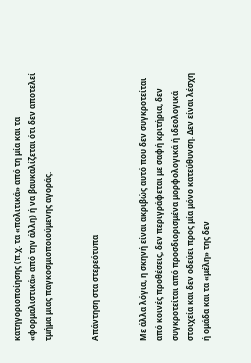κατηγοριοποίησης (π.χ. τα «πολιτικά» από τη μία και τα «φορμαλιστικά» από την άλλη) ή να βαυκαλίζεται ότι δεν αποτελεί τμήμα μιας παγκοσμιοποιούμενης αγοράς.


Απάντηση στα στερεότυπα


Με άλλα λόγια, η σκηνή είναι ακριβώς αυτό που δεν συγκροτείται από κοινές προθέσεις, δεν περιγράφεται με σαφή κριτήρια, δεν συγκροτείται από προσδιορισμένα μορφολογικά ή ιδεολογικά στοιχεία και δεν οδεύει προς μία μόνο κατεύθυνση. Δεν είναι λέσχη ή ομάδα και τα «μέλη» της δεν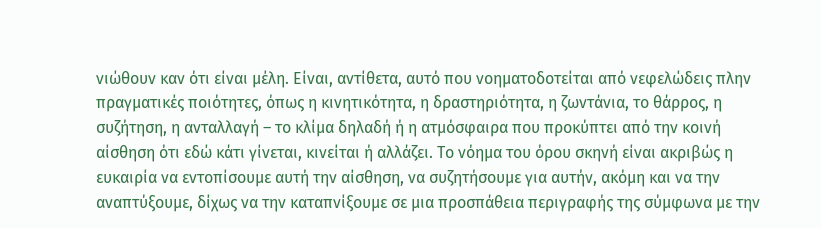νιώθουν καν ότι είναι μέλη. Είναι, αντίθετα, αυτό που νοηματοδοτείται από νεφελώδεις πλην πραγματικές ποιότητες, όπως η κινητικότητα, η δραστηριότητα, η ζωντάνια, το θάρρος, η συζήτηση, η ανταλλαγή – το κλίμα δηλαδή ή η ατμόσφαιρα που προκύπτει από την κοινή αίσθηση ότι εδώ κάτι γίνεται, κινείται ή αλλάζει. Το νόημα του όρου σκηνή είναι ακριβώς η ευκαιρία να εντοπίσουμε αυτή την αίσθηση, να συζητήσουμε για αυτήν, ακόμη και να την αναπτύξουμε, δίχως να την καταπνίξουμε σε μια προσπάθεια περιγραφής της σύμφωνα με την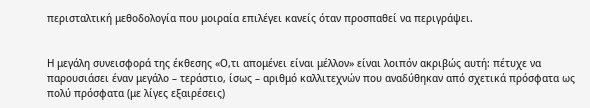περισταλτική μεθοδολογία που μοιραία επιλέγει κανείς όταν προσπαθεί να περιγράψει.


Η μεγάλη συνεισφορά της έκθεσης «Ο,τι απομένει είναι μέλλον» είναι λοιπόν ακριβώς αυτή: πέτυχε να παρουσιάσει έναν μεγάλο – τεράστιο, ίσως – αριθμό καλλιτεχνών που αναδύθηκαν από σχετικά πρόσφατα ως πολύ πρόσφατα (με λίγες εξαιρέσεις)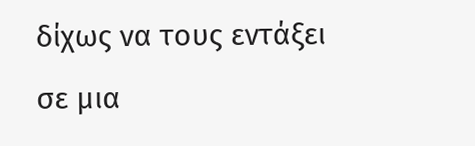δίχως να τους εντάξει σε μια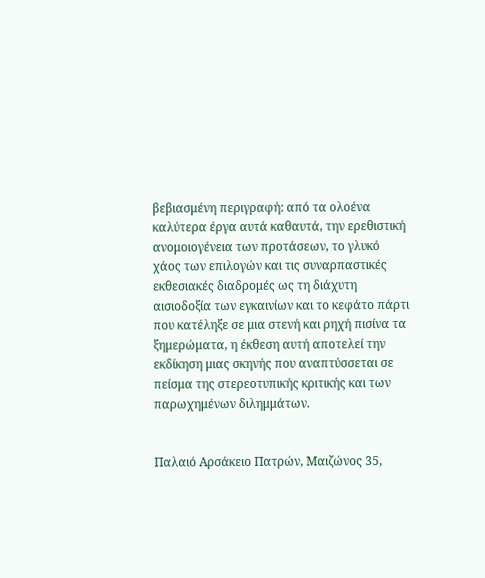βεβιασμένη περιγραφή: από τα ολοένα καλύτερα έργα αυτά καθαυτά, την ερεθιστική ανομοιογένεια των προτάσεων, το γλυκό χάος των επιλογών και τις συναρπαστικές εκθεσιακές διαδρομές ως τη διάχυτη αισιοδοξία των εγκαινίων και το κεφάτο πάρτι που κατέληξε σε μια στενή και ρηχή πισίνα τα ξημερώματα, η έκθεση αυτή αποτελεί την εκδίκηση μιας σκηνής που αναπτύσσεται σε πείσμα της στερεοτυπικής κριτικής και των παρωχημένων διλημμάτων.


Παλαιό Αρσάκειο Πατρών, Μαιζώνος 35,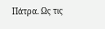Πάτρα. Ως τις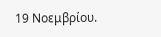19 Νοεμβρίου.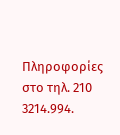Πληροφορίες στο τηλ. 210 3214.994.